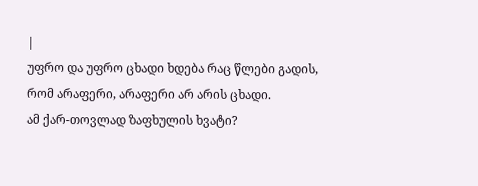|
უფრო და უფრო ცხადი ხდება რაც წლები გადის, რომ არაფერი, არაფერი არ არის ცხადი.
ამ ქარ-თოვლად ზაფხულის ხვატი?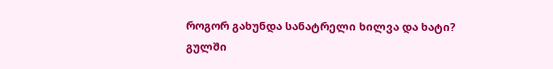როგორ გახუნდა სანატრელი ხილვა და ხატი?
გულში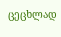ცეცხლად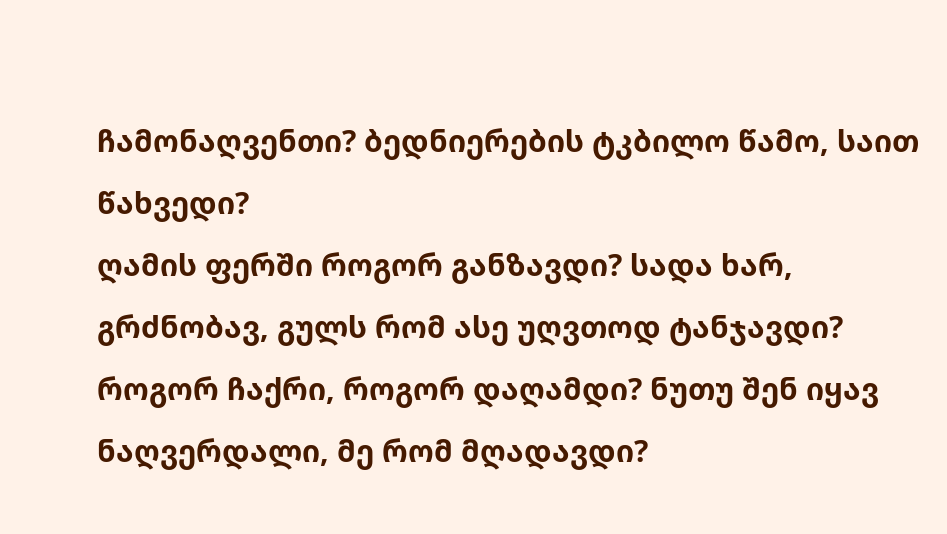ჩამონაღვენთი? ბედნიერების ტკბილო წამო, საით წახვედი?
ღამის ფერში როგორ განზავდი? სადა ხარ, გრძნობავ, გულს რომ ასე უღვთოდ ტანჯავდი?
როგორ ჩაქრი, როგორ დაღამდი? ნუთუ შენ იყავ ნაღვერდალი, მე რომ მღადავდი?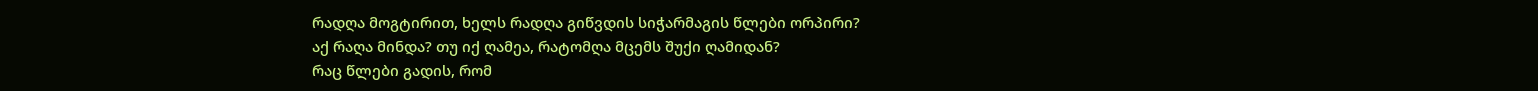რადღა მოგტირით, ხელს რადღა გიწვდის სიჭარმაგის წლები ორპირი?
აქ რაღა მინდა? თუ იქ ღამეა, რატომღა მცემს შუქი ღამიდან?
რაც წლები გადის, რომ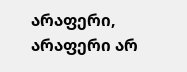არაფერი, არაფერი არ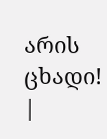არის ცხადი! |